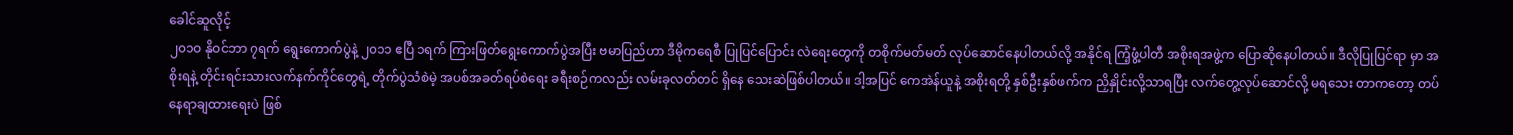ခေါင်ဆူလိုင့်
၂၀၁ဝ နိုဝင်ဘာ ၇ရက် ရွေးကောက်ပွဲနဲ့ ၂၀၁၁ ဧပြီ ၁ရက် ကြားဖြတ်ရွေးကောက်ပွဲအပြီး ဗမာပြည်ဟာ ဒီမိုကရေစီ ပြုပြင်ပြောင်း လဲရေးတွေကို တစိုက်မတ်မတ် လုပ်ဆောင်နေပါတယ်လို့ အနိုင်ရ ကြံ့ဖွံ့ပါတီ အစိုးရအဖွဲ့က ပြောဆိုနေပါတယ်။ ဒီလိုပြုပြင်ရာ မှာ အစိုးရနဲ့ တိုင်းရင်းသားလက်နက်ကိုင်တွေရဲ့ တိုက်ပွဲသံစဲမဲ့ အပစ်အခတ်ရပ်စဲရေး ခရီးစဉ်ကလည်း လမ်းခုလတ်တင် ရှိနေ သေးဆဲဖြစ်ပါတယ်။ ဒါ့အပြင် ကေအဲန်ယူနဲ့ အစိုးရတို့ နှစ်ဦးနှစ်ဖက်က ညှိနှိုင်းလို့သာရပြီး လက်တွေ့လုပ်ဆောင်လို့ မရသေး တာကတော့ တပ်နေရာချထားရေးပဲ ဖြစ်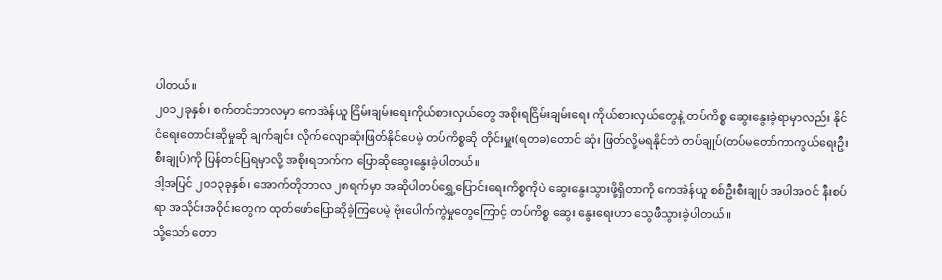ပါတယ်။
၂၀၁၂ခုနှစ်၊ စက်တင်ဘာလမှာ ကေအဲန်ယူ ငြိမ်းချမ်းရေးကိုယ်စားလှယ်တွေ အစိုးရငြိမ်းချမ်းရေး ကိုယ်စားလှယ်တွေနဲ့ တပ်ကိစ္စ ဆွေးနွေးခဲ့ရာမှာလည်း နိုင်ငံရေးတောင်းဆိုမှုဆို ချက်ချင်း လိုက်လျောဆုံးဖြတ်နိုင်ပေမဲ့ တပ်ကိစ္စဆို တိုင်းမှူး(ရတခ)တောင် ဆုံး ဖြတ်လို့မရနိုင်ဘဲ တပ်ချုပ်(တပ်မတော်ကာကွယ်ရေးဦးစီးချုပ်)ကို ပြန်တင်ပြရမှာလို့ အစိုးရဘက်က ပြောဆိုဆွေးနွေးခဲ့ပါတယ်။
ဒါ့အပြင် ၂၀၁၃ခုနှစ်၊ အောက်တိုဘာလ ၂၈ရက်မှာ အဆိုပါတပ်ရွှေ့ပြောင်းရေးကိစ္စကိုပဲ ဆွေးနွေးသွားဖို့ရှိတာကို ကေအဲန်ယူ စစ်ဦးစီးချုပ် အပါအဝင် နီးစပ်ရာ အသိုင်းအဝိုင်းတွေက ထုတ်ဖော်ပြောဆိုခဲ့ကြပေမဲ့ ဗုံးပေါက်ကွဲမှုတွေကြောင့် တပ်ကိစ္စ ဆွေး နွေးရေးဟာ သွေဖီသွားခဲ့ပါတယ်။
သို့သော် တော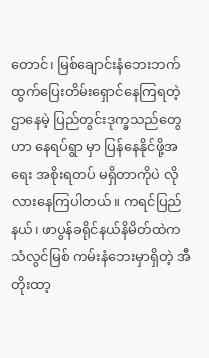တောင်၊ မြစ်ချောင်းနံဘေးဘက် ထွက်ပြေးတိမ်းရှောင်နေကြရတဲ့ ဌာနေမဲ့ ပြည်တွင်းဒုက္ခသည်တွေဟာ နေရပ်ရွာ မှာ ပြန်နေနိုင်ဖို့အရေး အစိုးရတပ် မရှိတာကိုပဲ လိုလားနေကြပါတယ်။ ကရင်ပြည်နယ်၊ ဖာပွန်ခရိုင်နယ်နိမိတ်ထဲက သံလွင်မြစ် ကမ်းနံဘေးမှာရှိတဲ့ အီတိုးထာ့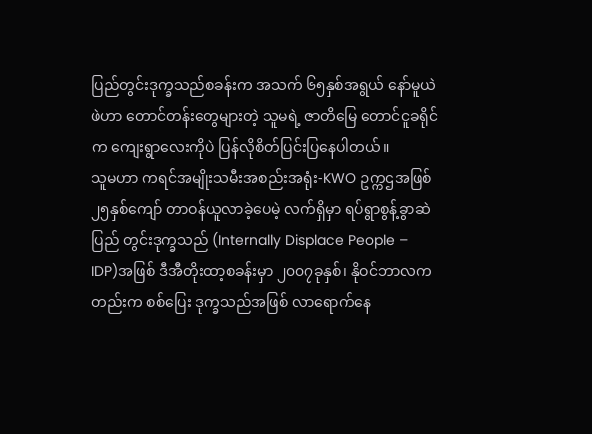ပြည်တွင်းဒုက္ခသည်စခန်းက အသက် ၆၅နှစ်အရွယ် နော်မူယဲဖဲဟာ တောင်တန်းတွေများတဲ့ သူမရဲ့ ဇာတိမြေ တောင်ငူခရိုင်က ကျေးရွာလေးကိုပဲ ပြန်လိုစိတ်ပြင်းပြနေပါတယ်။
သူမဟာ ကရင်အမျိုးသမီးအစည်းအရုံး-KWO ဥက္ကဌအဖြစ် ၂၅နှစ်ကျော် တာဝန်ယူလာခဲ့ပေမဲ့ လက်ရှိမှာ ရပ်ရွာစွန့်ခွာဆဲ ပြည် တွင်းဒုက္ခသည် (Internally Displace People – IDP)အဖြစ် ဒီအီတိုးထာ့စခန်းမှာ ၂၀၀၇ခုနှစ်၊ နိုဝင်ဘာလကတည်းက စစ်ပြေး ဒုက္ခသည်အဖြစ် လာရောက်နေ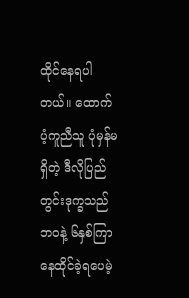ထိုင်နေရပါတယ်။ ထောက်ပံ့ကူညီသူ ပုံမှန်မရှိတဲ့ ဒီလိုပြည်တွင်းဒုက္ခသည်ဘဝနဲ့ ၆နှစ်ကြာ နေထိုင်ခဲ့ရပေမဲ့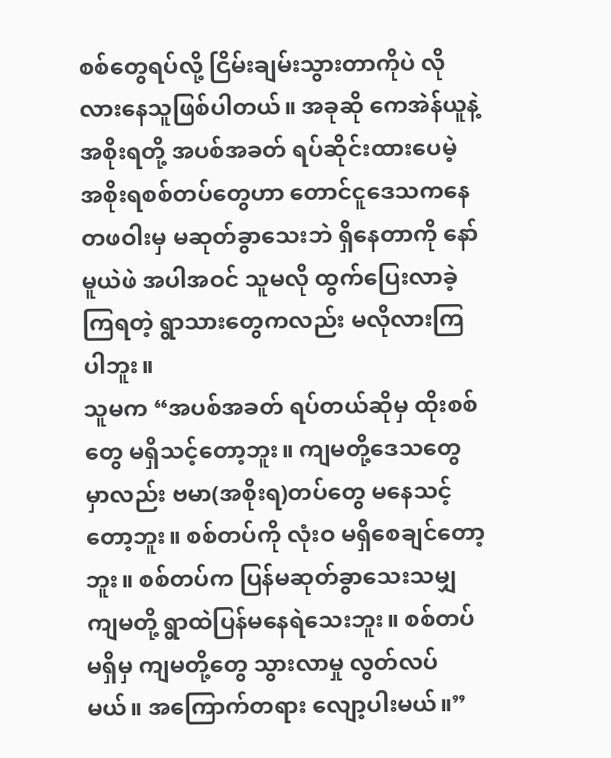စစ်တွေရပ်လို့ ငြိမ်းချမ်းသွားတာကိုပဲ လိုလားနေသူဖြစ်ပါတယ်။ အခုဆို ကေအဲန်ယူနဲ့ အစိုးရတို့ အပစ်အခတ် ရပ်ဆိုင်းထားပေမဲ့ အစိုးရစစ်တပ်တွေဟာ တောင်ငူဒေသကနေ တဖဝါးမှ မဆုတ်ခွာသေးဘဲ ရှိနေတာကို နော်မူယဲဖဲ အပါအဝင် သူမလို ထွက်ပြေးလာခဲ့ကြရတဲ့ ရွာသားတွေကလည်း မလိုလားကြပါဘူး။
သူမက “အပစ်အခတ် ရပ်တယ်ဆိုမှ ထိုးစစ်တွေ မရှိသင့်တော့ဘူး။ ကျမတို့ဒေသတွေမှာလည်း ဗမာ(အစိုးရ)တပ်တွေ မနေသင့် တော့ဘူး။ စစ်တပ်ကို လုံးဝ မရှိစေချင်တော့ဘူး။ စစ်တပ်က ပြန်မဆုတ်ခွာသေးသမျှ ကျမတို့ ရွာထဲပြန်မနေရဲသေးဘူး။ စစ်တပ် မရှိမှ ကျမတို့တွေ သွားလာမှု လွတ်လပ်မယ်။ အကြောက်တရား လျော့ပါးမယ်။”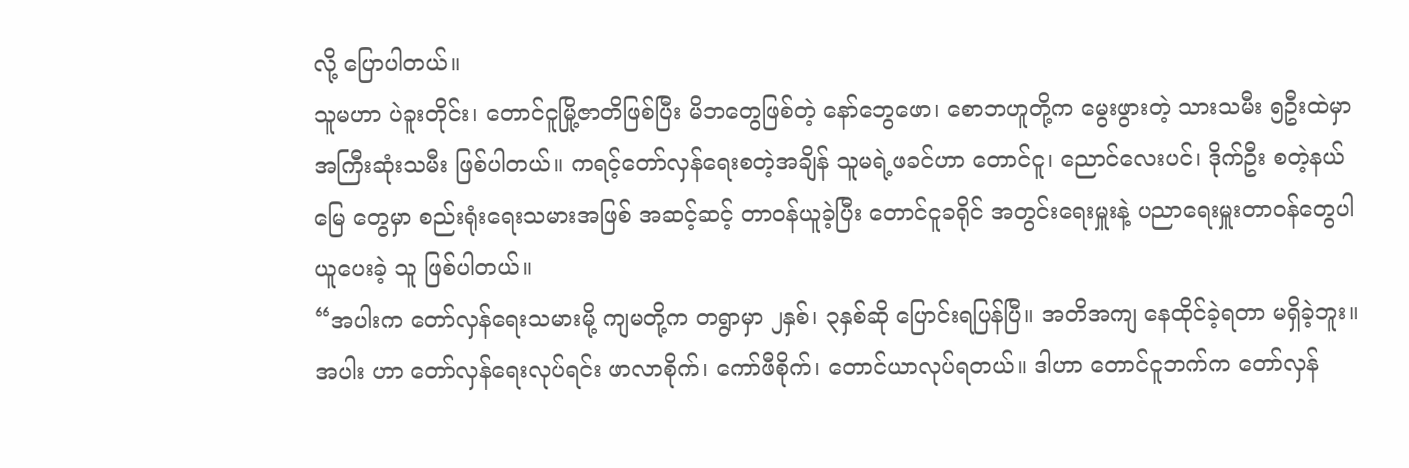လို့ ပြောပါတယ်။
သူမဟာ ပဲခူးတိုင်း၊ တောင်ငူမြို့ဇာတိဖြစ်ပြီး မိဘတွေဖြစ်တဲ့ နော်ဘွေဖော၊ စောဘဟူတို့က မွေးဖွားတဲ့ သားသမီး ၅ဦးထဲမှာ အကြီးဆုံးသမီး ဖြစ်ပါတယ်။ ကရင့်တော်လှန်ရေးစတဲ့အချိန် သူမရဲ့ဖခင်ဟာ တောင်ငူ၊ ညောင်လေးပင်၊ ဒိုက်ဦး စတဲ့နယ်မြေ တွေမှာ စည်းရုံးရေးသမားအဖြစ် အဆင့်ဆင့် တာဝန်ယူခဲ့ပြီး တောင်ငူခရိုင် အတွင်းရေးမှူးနဲ့ ပညာရေးမှူးတာဝန်တွေပါ ယူပေးခဲ့ သူ ဖြစ်ပါတယ်။
“အပါးက တော်လှန်ရေးသမားမို့ ကျမတို့က တရွာမှာ ၂နှစ်၊ ၃နှစ်ဆို ပြောင်းရပြန်ပြီ။ အတိအကျ နေထိုင်ခဲ့ရတာ မရှိခဲ့ဘူး။ အပါး ဟာ တော်လှန်ရေးလုပ်ရင်း ဖာလာစိုက်၊ ကော်ဖီစိုက်၊ တောင်ယာလုပ်ရတယ်။ ဒါဟာ တောင်ငူဘက်က တော်လှန်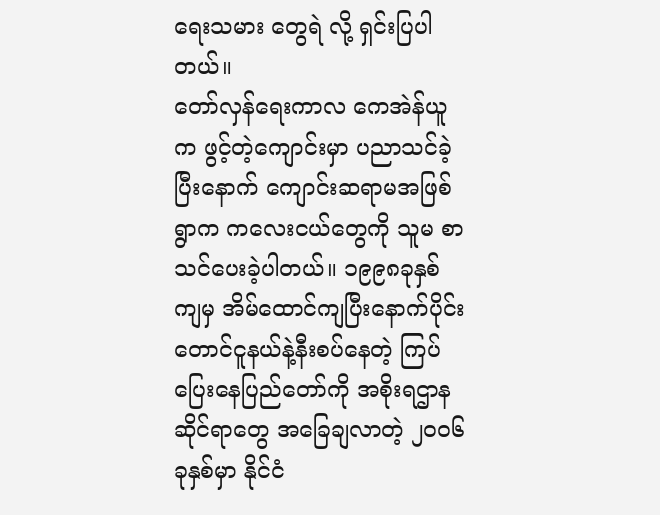ရေးသမား တွေရဲ လို့ ရှင်းပြပါတယ်။
တော်လှန်ရေးကာလ ကေအဲန်ယူက ဖွင့်တဲ့ကျောင်းမှာ ပညာသင်ခဲ့ပြီးနောက် ကျောင်းဆရာမအဖြစ် ရွာက ကလေးငယ်တွေကို သူမ စာသင်ပေးခဲ့ပါတယ်။ ၁၉၉၈ခုနှစ်ကျမှ အိမ်ထောင်ကျပြီးနောက်ပိုင်း တောင်ငူနယ်နဲ့နီးစပ်နေတဲ့ ကြပ်ပြေးနေပြည်တော်ကို အစိုးရဌာနဆိုင်ရာတွေ အခြေချလာတဲ့ ၂၀၀၆ခုနှစ်မှာ နိုင်ငံ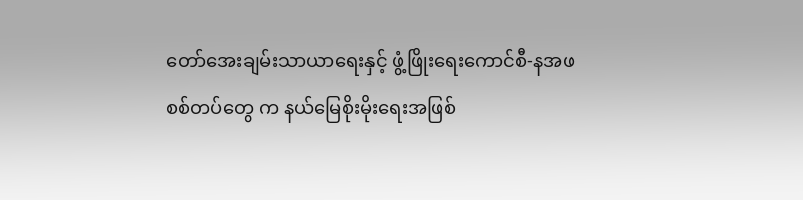တော်အေးချမ်းသာယာရေးနှင့် ဖွံ့ဖြိုးရေးကောင်စီ-နအဖ စစ်တပ်တွေ က နယ်မြေစိုးမိုးရေးအဖြစ်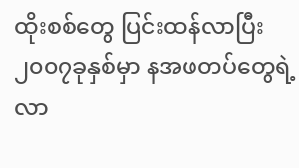ထိုးစစ်တွေ ပြင်းထန်လာပြီး ၂၀၀၇ခုနှစ်မှာ နအဖတပ်တွေရဲ့ လာ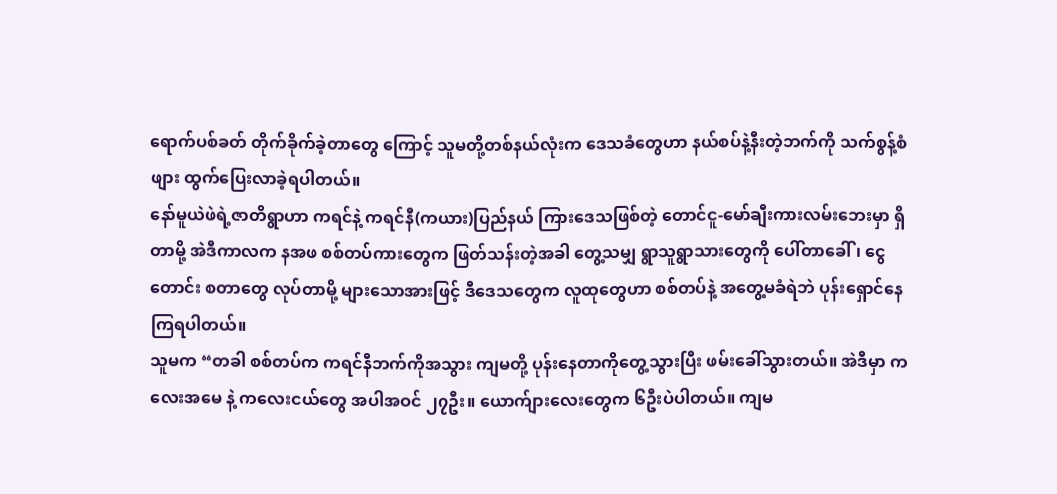ရောက်ပစ်ခတ် တိုက်ခိုက်ခဲ့တာတွေ ကြောင့် သူမတို့တစ်နယ်လုံးက ဒေသခံတွေဟာ နယ်စပ်နဲ့နီးတဲ့ဘက်ကို သက်စွန့်စံဖျား ထွက်ပြေးလာခဲ့ရပါတယ်။
နော်မူယဲဖဲရဲ့ဇာတိရွာဟာ ကရင်နဲ့ ကရင်နီ(ကယား)ပြည်နယ် ကြားဒေသဖြစ်တဲ့ တောင်ငူ-မော်ချီးကားလမ်းဘေးမှာ ရှိတာမို့ အဲဒီကာလက နအဖ စစ်တပ်ကားတွေက ဖြတ်သန်းတဲ့အခါ တွေ့သမျှ ရွာသူရွာသားတွေကို ပေါ်တာခေါ်၊ ငွေတောင်း စတာတွေ လုပ်တာမို့ များသောအားဖြင့် ဒီဒေသတွေက လူထုတွေဟာ စစ်တပ်နဲ့ အတွေ့မခံရဲဘဲ ပုန်းရှောင်နေကြရပါတယ်။
သူမက “တခါ စစ်တပ်က ကရင်နီဘက်ကိုအသွား ကျမတို့ ပုန်းနေတာကိုတွေ့သွားပြီး ဖမ်းခေါ်သွားတယ်။ အဲဒီမှာ ကလေးအမေ နဲ့ ကလေးငယ်တွေ အပါအဝင် ၂၇ဦး။ ယောက်ျားလေးတွေက ၆ဦးပဲပါတယ်။ ကျမ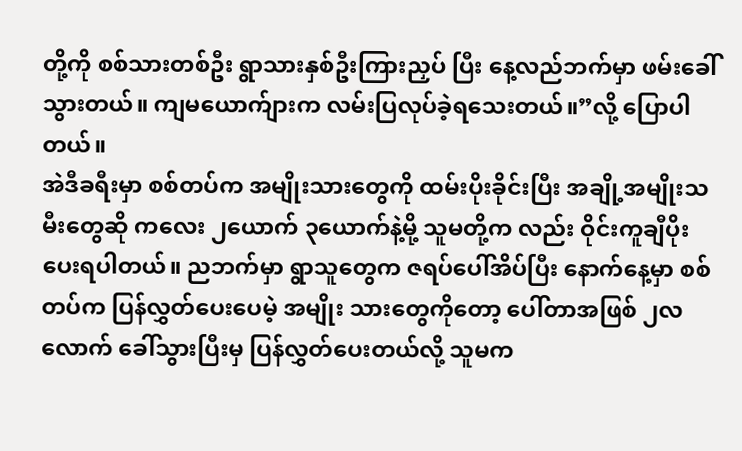တို့ကို စစ်သားတစ်ဦး ရွာသားနှစ်ဦးကြားညှပ် ပြီး နေ့လည်ဘက်မှာ ဖမ်းခေါ်သွားတယ်။ ကျမယောက်ျားက လမ်းပြလုပ်ခဲ့ရသေးတယ်။”လို့ ပြောပါတယ်။
အဲဒီခရီးမှာ စစ်တပ်က အမျိုးသားတွေကို ထမ်းပိုးခိုင်းပြီး အချို့အမျိုးသမီးတွေဆို ကလေး ၂ယောက် ၃ယောက်နဲ့မို့ သူမတို့က လည်း ဝိုင်းကူချီပိုးပေးရပါတယ်။ ညဘက်မှာ ရွာသူတွေက ဇရပ်ပေါ်အိပ်ပြီး နောက်နေ့မှာ စစ်တပ်က ပြန်လွှတ်ပေးပေမဲ့ အမျိုး သားတွေကိုတော့ ပေါ်တာအဖြစ် ၂လလောက် ခေါ်သွားပြီးမှ ပြန်လွှတ်ပေးတယ်လို့ သူမက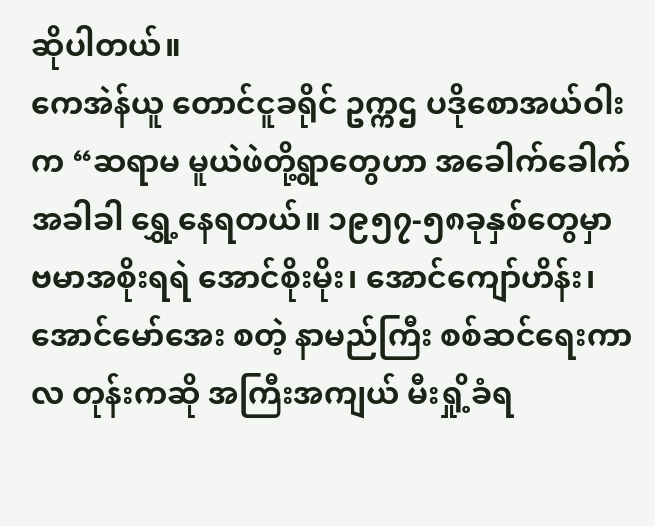ဆိုပါတယ်။
ကေအဲန်ယူ တောင်ငူခရိုင် ဥက္ကဌ ပဒိုစောအယ်ဝါးက “ဆရာမ မူယဲဖဲတို့ရွာတွေဟာ အခေါက်ခေါက် အခါခါ ရွှေ့နေရတယ်။ ၁၉၅၇-၅၈ခုနှစ်တွေမှာ ဗမာအစိုးရရဲ အောင်စိုးမိုး၊ အောင်ကျော်ဟိန်း၊ အောင်မော်အေး စတဲ့ နာမည်ကြီး စစ်ဆင်ရေးကာလ တုန်းကဆို အကြီးအကျယ် မီးရှို့ခံရ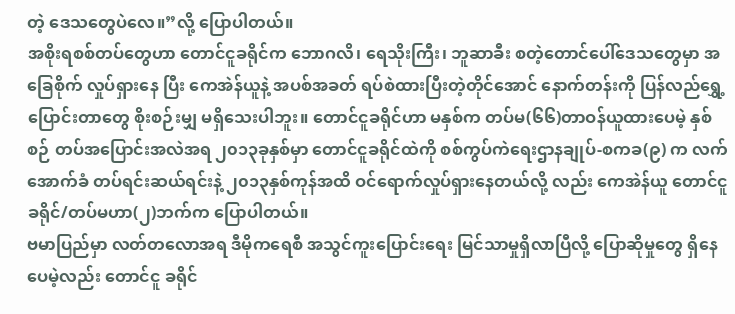တဲ့ ဒေသတွေပဲလေ။”လို့ ပြောပါတယ်။
အစိုးရစစ်တပ်တွေဟာ တောင်ငူခရိုင်က ဘောဂလိ၊ ရေသိုးကြီး၊ ဘူဆာခီး စတဲ့တောင်ပေါ်ဒေသတွေမှာ အခြေစိုက် လှုပ်ရှားနေ ပြီး ကေအဲန်ယူနဲ့ အပစ်အခတ် ရပ်စဲထားပြီးတဲ့တိုင်အောင် နောက်တန်းကို ပြန်လည်ရွှေ့ပြောင်းတာတွေ စိုးစဉ်းမျှ မရှိသေးပါဘူး။ တောင်ငူခရိုင်ဟာ မနှစ်က တပ်မ(၆၆)တာဝန်ယူထားပေမဲ့ နှစ်စဉ် တပ်အပြောင်းအလဲအရ ၂၀၁၃ခုနှစ်မှာ တောင်ငူခရိုင်ထဲကို စစ်ကွပ်ကဲရေးဌာနချုပ်-စကခ(၉) က လက်အောက်ခံ တပ်ရင်းဆယ်ရင်းနဲ့ ၂၀၁၃နှစ်ကုန်အထိ ဝင်ရောက်လှုပ်ရှားနေတယ်လို့ လည်း ကေအဲန်ယူ တောင်ငူခရိုင်/တပ်မဟာ(၂)ဘက်က ပြောပါတယ်။
ဗမာပြည်မှာ လတ်တလောအရ ဒီမိုကရေစီ အသွင်ကူးပြောင်းရေး မြင်သာမှုရှိလာပြီလို့ ပြောဆိုမှုတွေ ရှိနေပေမဲ့လည်း တောင်ငူ ခရိုင်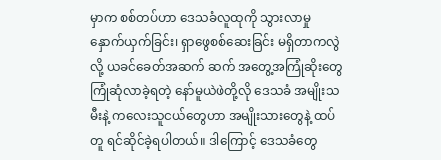မှာက စစ်တပ်ဟာ ဒေသခံလူထုကို သွားလာမှု နှောက်ယှက်ခြင်း၊ ရှာဖွေစစ်ဆေးခြင်း မရှိတာကလွဲလို့ ယခင်ခေတ်အဆက် ဆက် အတွေ့အကြုံဆိုးတွေ ကြုံဆုံလာခဲ့ရတဲ့ နော်မူယဲဖဲတို့လို ဒေသခံ အမျိုးသမီးနဲ့ ကလေးသူငယ်တွေဟာ အမျိုးသားတွေနဲ့ ထပ်တူ ရင်ဆိုင်ခဲ့ရပါတယ်။ ဒါကြောင့် ဒေသခံတွေ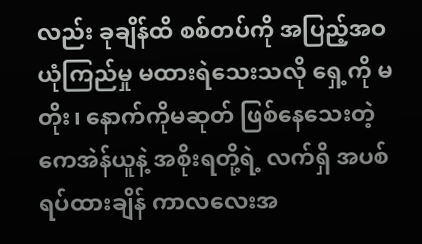လည်း ခုချိန်ထိ စစ်တပ်ကို အပြည့်အဝ ယုံကြည်မှု မထားရဲသေးသလို ရှေ့ကို မတိုး၊ နောက်ကိုမဆုတ် ဖြစ်နေသေးတဲ့ ကေအဲန်ယူနဲ့ အစိုးရတို့ရဲ့ လက်ရှိ အပစ်ရပ်ထားချိန် ကာလလေးအ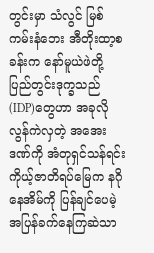တွင်းမှာ သံလွင် မြစ်ကမ်းနံဘေး အီတိုးထာ့စခန်းက နော်မူယဲဖဲတို့ ပြည်တွင်းဒုက္ခသည် (IDP)တွေဟာ အခုလို လွန်ကဲလှတဲ့ အအေးဒဏ်ကို အံတုရှင်သန်ရင်း ကိုယ့်ဇာတိရပ်မြေက နဂိုနေအိမ်ကို ပြန်ချင်ပေမဲ့ အပြန်ခက်နေကြဆဲသာ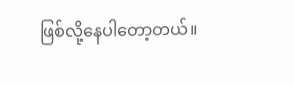ဖြစ်လို့နေပါတော့တယ်။